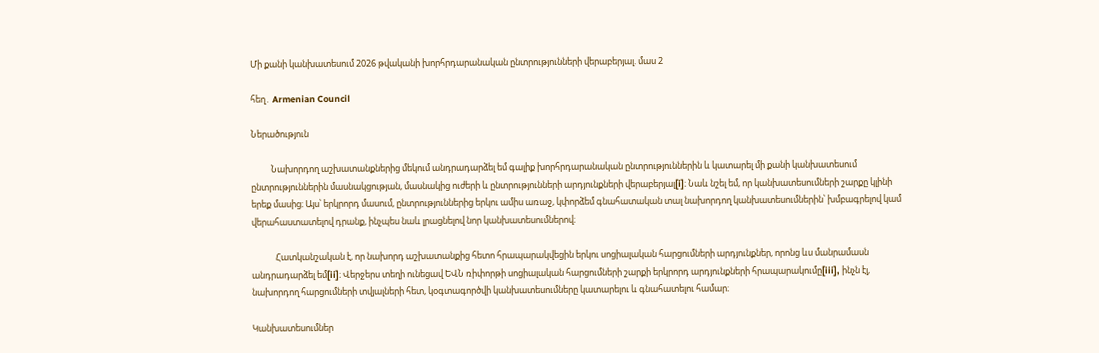Մի քանի կանխատեսում 2026 թվականի խորհրդարանական ընտրությունների վերաբերյալ. մաս 2

հեղ․ Armenian Council

Ներածություն

          Նախորդող աշխատանքներից մեկում անդրադարձել եմ գալիք խորհրդարանական ընտրություններին և կատարել մի քանի կանխատեսում ընտրություններին մասնակցության, մասնակից ուժերի և ընտրությունների արդյունքների վերաբերյալ[i]։ Նաև նշել եմ, որ կանխատեսումների շարքը կլինի երեք մասից։ Այս՝ երկրորդ մասում, ընտրություններից երկու ամիս առաջ, կփորձեմ գնահատական տալ նախորդող կանխատեսումներին՝ խմբագրելով կամ վերահաստատելով դրանք, ինչպես նաև լրացնելով նոր կանխատեսումներով։

            Հատկանշական է, որ նախորդ աշխատանքից հետո հրապարակվեցին երկու սոցիալական հարցումների արդյունքներ, որոնց ևս մանրամասն անդրադարձել եմ[ii]։ Վերջերս տեղի ունեցավ ԵՎՆ ռիփորթի սոցիալական հարցումների շարքի երկրորդ արդյունքների հրապարակումը[iii], ինչն էլ, նախորդող հարցումների տվյալների հետ, կօգտագործվի կանխատեսումները կատարելու և գնահատելու համար։

Կանխատեսումներ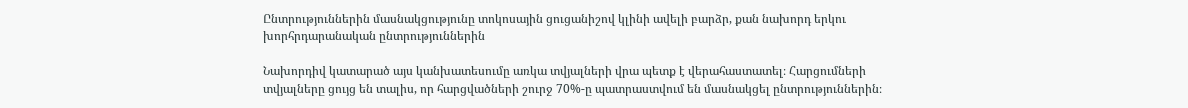Ընտրություններին մասնակցությունը տոկոսային ցուցանիշով կլինի ավելի բարձր, քան նախորդ երկու խորհրդարանական ընտրություններին

Նախորդիվ կատարած այս կանխատեսումը առկա տվյալների վրա պետք է վերահաստատել։ Հարցումների տվյալները ցույց են տալիս, որ հարցվածների շուրջ 70%-ը պատրաստվում են մասնակցել ընտրություններին։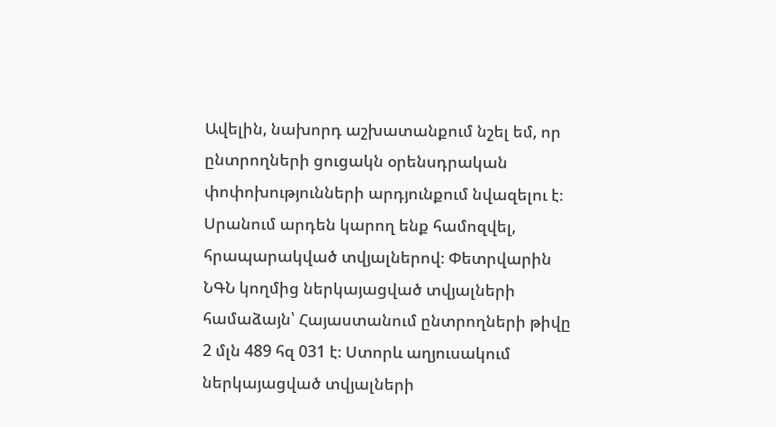Ավելին, նախորդ աշխատանքում նշել եմ, որ ընտրողների ցուցակն օրենսդրական փոփոխությունների արդյունքում նվազելու է։ Սրանում արդեն կարող ենք համոզվել, հրապարակված տվյալներով։ Փետրվարին ՆԳՆ կողմից ներկայացված տվյալների համաձայն՝ Հայաստանում ընտրողների թիվը 2 մլն 489 հզ 031 է։ Ստորև աղյուսակում ներկայացված տվյալների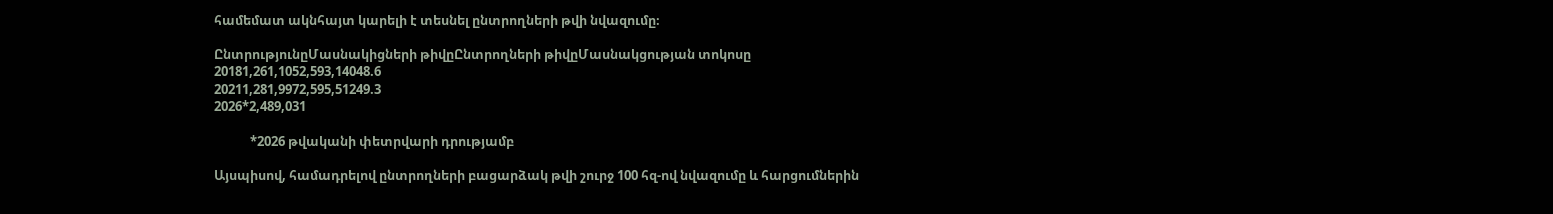համեմատ ակնհայտ կարելի է տեսնել ընտրողների թվի նվազումը։

ԸնտրությունըՄասնակիցների թիվըԸնտրողների թիվըՄասնակցության տոկոսը
20181,261,1052,593,14048.6
20211,281,9972,595,51249.3
2026*2,489,031

            *2026 թվականի փետրվարի դրությամբ

Այսպիսով, համադրելով ընտրողների բացարձակ թվի շուրջ 100 հզ-ով նվազումը և հարցումներին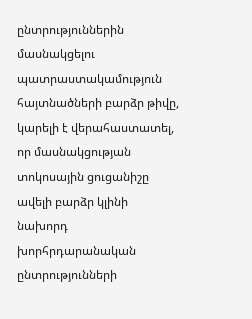ընտրություններին մասնակցելու պատրաստակամություն հայտնածների բարձր թիվը, կարելի է վերահաստատել, որ մասնակցության տոկոսային ցուցանիշը ավելի բարձր կլինի նախորդ խորհրդարանական ընտրությունների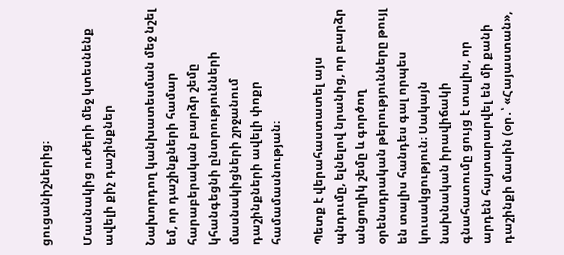ցուցանիշներից։

Մասնակից ուժերի մեջ կտեսնենք ավելի քիչ դաշինքներ

Նախորդող կանխատեսման մեջ նշել եմ, որ դաշինքների համար հարաբերական բարձր շեմը կհանգեցնի ընտրությունների մասնակիցների շրջանում դաշինքների ավելի փոքր համամասնության։

Պետք է վերահաստատել այս պնդումը, ելնելով նրանից, որ բարձր անցողիկ շեմը և գործող օրենսդրական թերությունները թույլ են տալիս հանդես գալ որպես կուսակցություն։ Սակայն նախնական իրավիճակի գնահատումը ցույց է տալիս, որ արդեն հայտարարվել են մի քանի դաշինքի մասին (օր․՝ «Հայաստան»,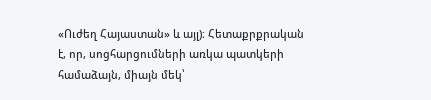«Ուժեղ Հայաստան» և այլ)։ Հետաքրքրական է, որ, սոցհարցումների առկա պատկերի համաձայն, միայն մեկ՝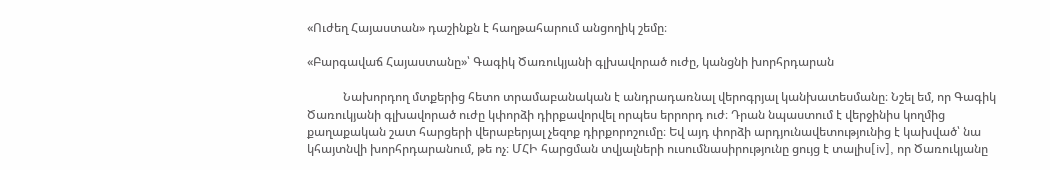«Ուժեղ Հայաստան» դաշինքն է հաղթահարում անցողիկ շեմը։

«Բարգավաճ Հայաստանը»՝ Գագիկ Ծառուկյանի գլխավորած ուժը, կանցնի խորհրդարան

            Նախորդող մտքերից հետո տրամաբանական է անդրադառնալ վերոգրյալ կանխատեսմանը։ Նշել եմ, որ Գագիկ Ծառուկյանի գլխավորած ուժը կփորձի դիրքավորվել որպես երրորդ ուժ։ Դրան նպաստում է վերջինիս կողմից քաղաքական շատ հարցերի վերաբերյալ չեզոք դիրքորոշումը։ Եվ այդ փորձի արդյունավետությունից է կախված՝ նա կհայտնվի խորհրդարանում, թե ոչ։ ՄՀԻ հարցման տվյալների ուսումնասիրությունը ցույց է տալիս[iv], որ Ծառուկյանը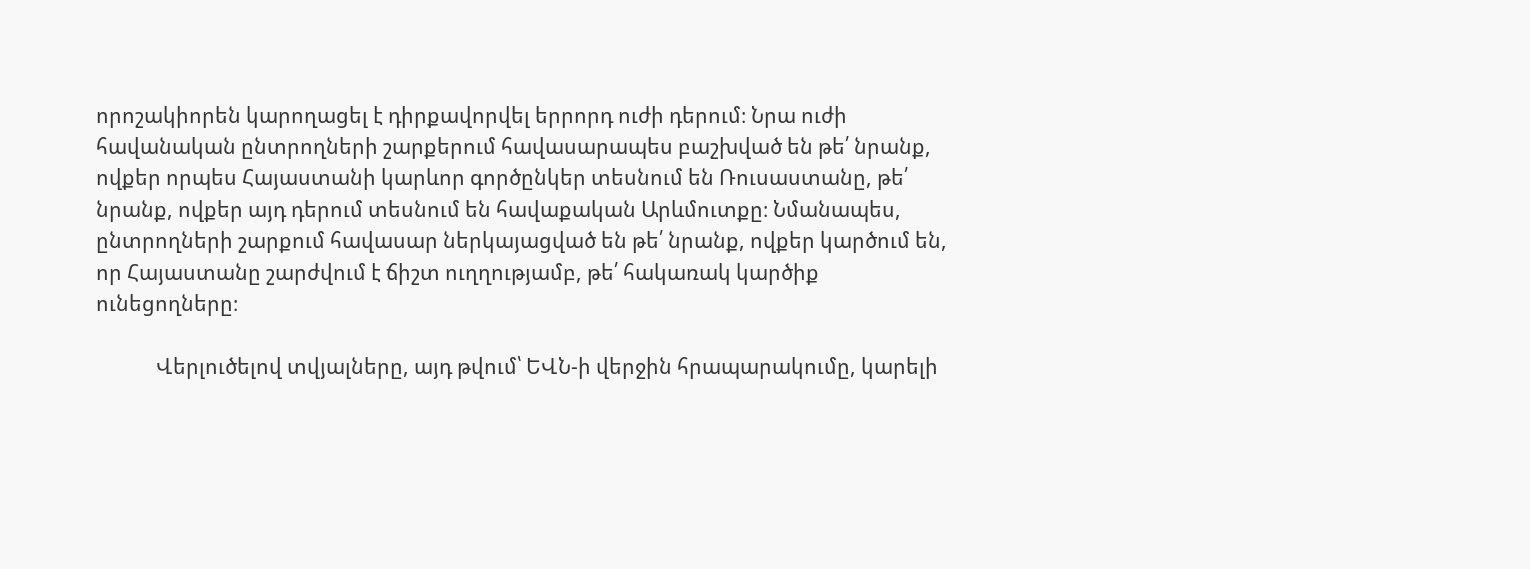որոշակիորեն կարողացել է դիրքավորվել երրորդ ուժի դերում։ Նրա ուժի հավանական ընտրողների շարքերում հավասարապես բաշխված են թե՛ նրանք, ովքեր որպես Հայաստանի կարևոր գործընկեր տեսնում են Ռուսաստանը, թե՛ նրանք, ովքեր այդ դերում տեսնում են հավաքական Արևմուտքը։ Նմանապես, ընտրողների շարքում հավասար ներկայացված են թե՛ նրանք, ովքեր կարծում են, որ Հայաստանը շարժվում է ճիշտ ուղղությամբ, թե՛ հակառակ կարծիք ունեցողները։

            Վերլուծելով տվյալները, այդ թվում՝ ԵՎՆ-ի վերջին հրապարակումը, կարելի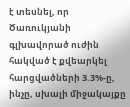է տեսնել, որ Ծառուկյանի գլխավորած ուժին հակված է քվեարկել հարցվածների 3.3%-ը, ինչը, սխալի միջակայքը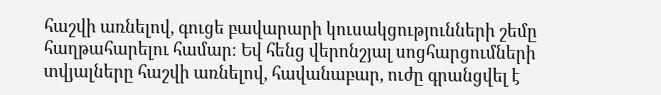հաշվի առնելով, գուցե բավարարի կուսակցությունների շեմը հաղթահարելու համար։ Եվ հենց վերոնշյալ սոցհարցումների տվյալները հաշվի առնելով, հավանաբար, ուժը գրանցվել է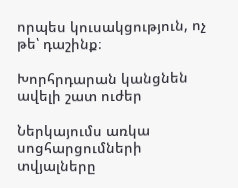որպես կուսակցություն, ոչ թե՝ դաշինք։

Խորհրդարան կանցնեն ավելի շատ ուժեր

Ներկայումս առկա սոցհարցումների տվյալները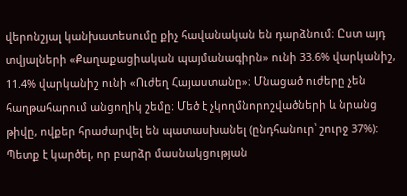վերոնշյալ կանխատեսումը քիչ հավանական են դարձնում։ Ըստ այդ տվյալների «Քաղաքացիական պայմանագիրն» ունի 33.6% վարկանիշ, 11.4% վարկանիշ ունի «Ուժեղ Հայաստանը»։ Մնացած ուժերը չեն հաղթահարում անցողիկ շեմը։ Մեծ է չկողմնորոշվածների և նրանց թիվը, ովքեր հրաժարվել են պատասխանել (ընդհանուր՝ շուրջ 37%): Պետք է կարծել, որ բարձր մասնակցության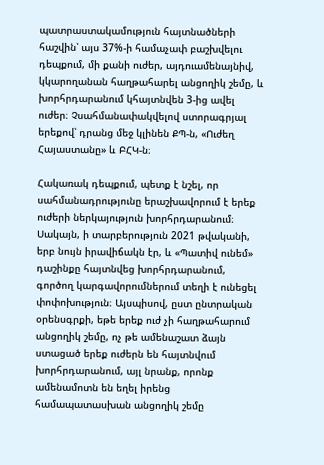պատրաստակամություն հայտնածների հաշվին՝ այս 37%-ի համաչափ բաշխվելու դեպքում, մի քանի ուժեր, այդուամենայնիվ, կկարողանան հաղթահարել անցողիկ շեմը, և խորհրդարանում կհայտնվեն 3-ից ավել ուժեր։ Չսահմանափակվելով ստորագրյալ երեքով՝ դրանց մեջ կլինեն ՔՊ-ն, «Ուժեղ Հայաստանը» և ԲՀԿ-ն։

Հակառակ դեպքում, պետք է նշել, որ սահմանադրությունը երաշխավորում է երեք ուժերի ներկայություն խորհրդարանում։ Սակայն, ի տարբերություն 2021 թվականի, երբ նույն իրավիճակն էր, և «Պատիվ ունեմ» դաշինքը հայտնվեց խորհրդարանում, գործող կարգավորումներում տեղի է ունեցել փոփոխություն։ Այսպիսով, ըստ ընտրական օրենսգրքի, եթե երեք ուժ չի հաղթահարում անցողիկ շեմը, ոչ թե ամենաշատ ձայն ստացած երեք ուժերն են հայտնվում խորհրդարանում, այլ նրանք, որոնք ամենամոտն են եղել իրենց համապատասխան անցողիկ շեմը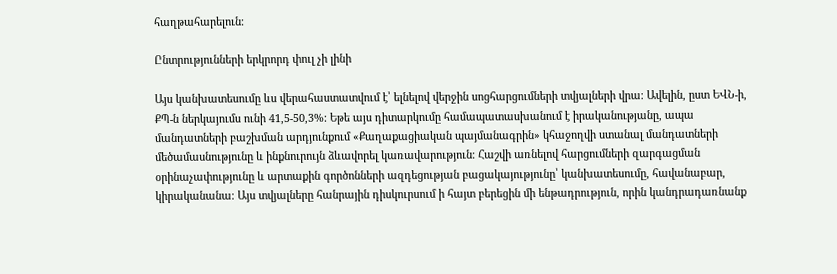հաղթահարելուն։

Ընտրությունների երկրորդ փուլ չի լինի

Այս կանխատեսումը ևս վերահաստատվում է՝ ելնելով վերջին սոցհարցումների տվյալների վրա։ Ավելին, ըստ ԵՎՆ-ի, ՔՊ-ն ներկայումս ունի 41,5-50,3%: Եթե այս դիտարկումը համապատասխանում է իրականությանը, ապա մանդատների բաշխման արդյունքում «Քաղաքացիական պայմանագրին» կհաջողվի ստանալ մանդատների մեծամասնությունը և ինքնուրույն ձևավորել կառավարություն։ Հաշվի առնելով հարցումների զարգացման օրինաչափությունը և արտաքին գործոնների ազդեցության բացակայությունը՝ կանխատեսումը, հավանաբար, կիրականանա։ Այս տվյալները հանրային դիսկուրսում ի հայտ բերեցին մի ենթադրություն, որին կանդրադառնանք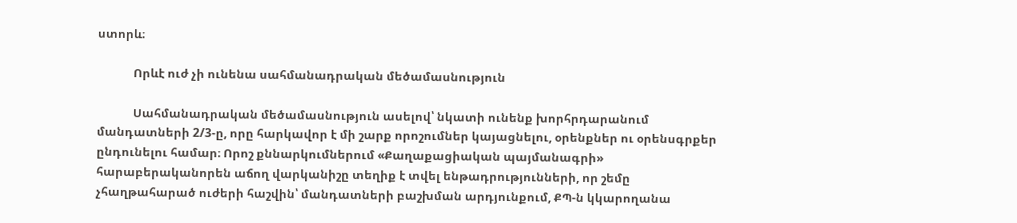ստորև։

            Որևէ ուժ չի ունենա սահմանադրական մեծամասնություն

            Սահմանադրական մեծամասնություն ասելով՝ նկատի ունենք խորհրդարանում մանդատների 2/3-ը, որը հարկավոր է մի շարք որոշումներ կայացնելու, օրենքներ ու օրենսգրքեր ընդունելու համար։ Որոշ քննարկումներում «Քաղաքացիական պայմանագրի» հարաբերականորեն աճող վարկանիշը տեղիք է տվել ենթադրությունների, որ շեմը չհաղթահարած ուժերի հաշվին՝ մանդատների բաշխման արդյունքում, ՔՊ-ն կկարողանա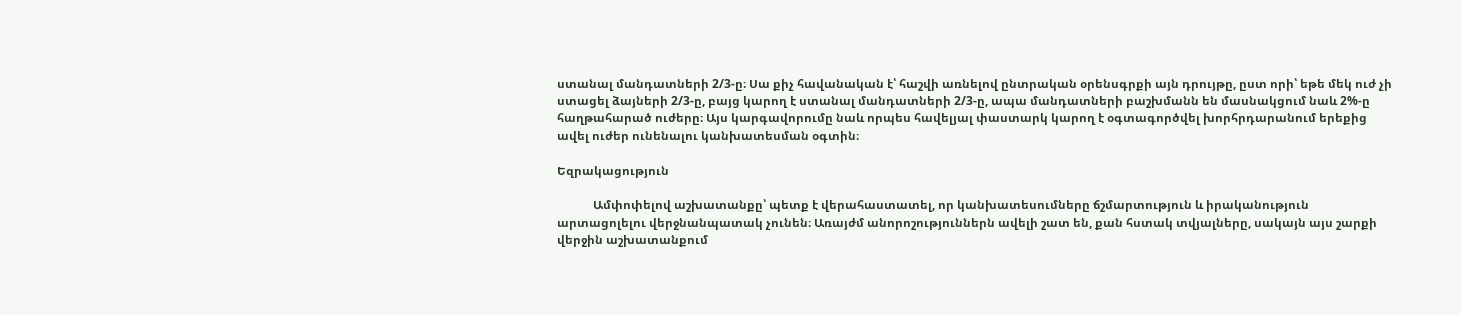ստանալ մանդատների 2/3-ը։ Սա քիչ հավանական է՝ հաշվի առնելով ընտրական օրենսգրքի այն դրույթը, ըստ որի՝ եթե մեկ ուժ չի ստացել ձայների 2/3-ը, բայց կարող է ստանալ մանդատների 2/3-ը, ապա մանդատների բաշխմանն են մասնակցում նաև 2%-ը հաղթահարած ուժերը։ Այս կարգավորումը նաև որպես հավելյալ փաստարկ կարող է օգտագործվել խորհրդարանում երեքից ավել ուժեր ունենալու կանխատեսման օգտին։

Եզրակացություն

            Ամփոփելով աշխատանքը՝ պետք է վերահաստատել, որ կանխատեսումները ճշմարտություն և իրականություն արտացոլելու վերջնանպատակ չունեն։ Առայժմ անորոշություններն ավելի շատ են, քան հստակ տվյալները, սակայն այս շարքի վերջին աշխատանքում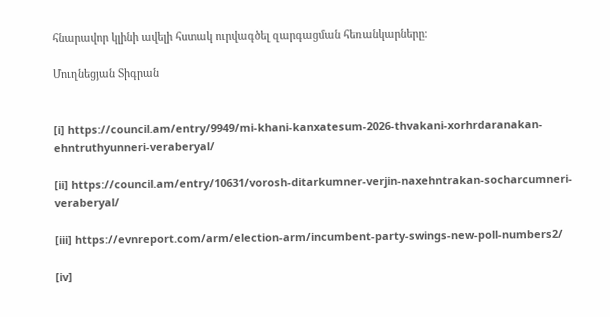հնարավոր կլինի ավելի հստակ ուրվագծել զարգացման հեռանկարները։

Մուղնեցյան Տիգրան


[i] https://council.am/entry/9949/mi-khani-kanxatesum-2026-thvakani-xorhrdaranakan-ehntruthyunneri-veraberyal/

[ii] https://council.am/entry/10631/vorosh-ditarkumner-verjin-naxehntrakan-socharcumneri-veraberyal/

[iii] https://evnreport.com/arm/election-arm/incumbent-party-swings-new-poll-numbers2/

[iv]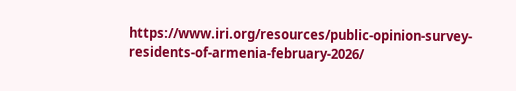https://www.iri.org/resources/public-opinion-survey-residents-of-armenia-february-2026/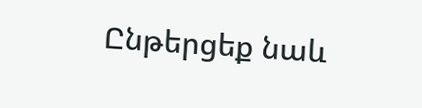Ընթերցեք նաև